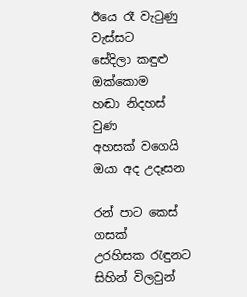ඊයෙ රෑ වැටුණු වැස්සට
සේදිලා කඳුළු ඔක්කොම
හඬා නිදහස් වුණ
අහසක් වගෙයි
ඔයා අද උදෑසන

රන් පාට කෙස් ගසක්
උරහිසක රැඳුනට
සිහින් විලවුන්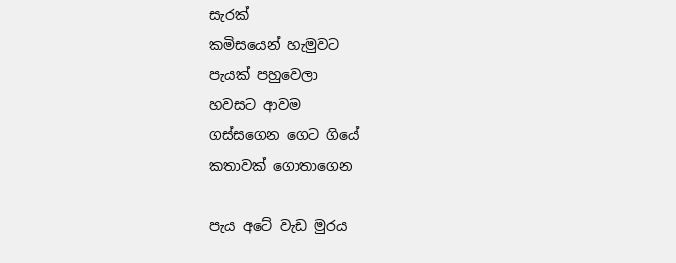සැරක්
කමිසයෙන් හැමුවට
පැයක් පහුවෙලා
හවසට ආවම
ගස්සගෙන ගෙට ගියේ
කතාවක් ගොතාගෙන

පැය අටේ වැඩ මුරය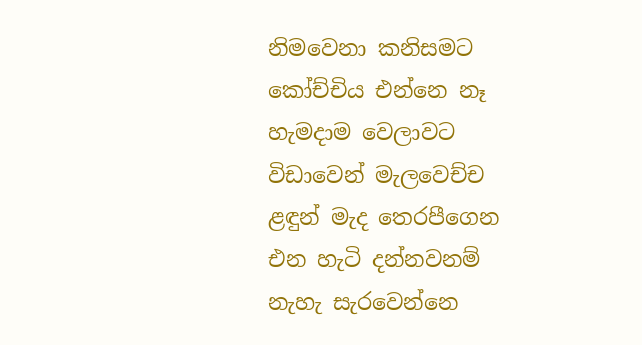නිමවෙනා කනිසමට
කෝච්චිය එන්නෙ නෑ
හැමදාම වෙලාවට
විඩාවෙන් මැලවෙච්ච
ළඳුන් මැද තෙරපීගෙන
එන හැටි දන්නවනම්
නැහැ සැරවෙන්නෙ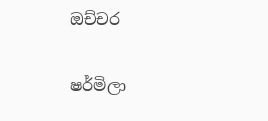ඔච්චර


ෂර්මිලා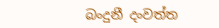බංදුනී දංවත්ත